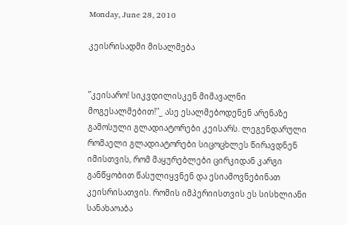Monday, June 28, 2010

კეისრისადმი მისალმება


”კეისარო! სიკვდილისკენ მიმავალნი მოგესალმებით!"_ ასე ესალმებოდენენ არენაზე გამოსული გლადიატორები კეისარს. ლეგენდარული რომაელი გლადიატორები სიცოცხლეს წირავდნენ იმისთვის, რომ მაყურებლები ცირკიდან კარგი განწყობით წასულიყვნენ და ესიამოვნებინათ კეისრისათვის. რომის იმპერიისთვის ეს სისხლიანი სანახაოაბა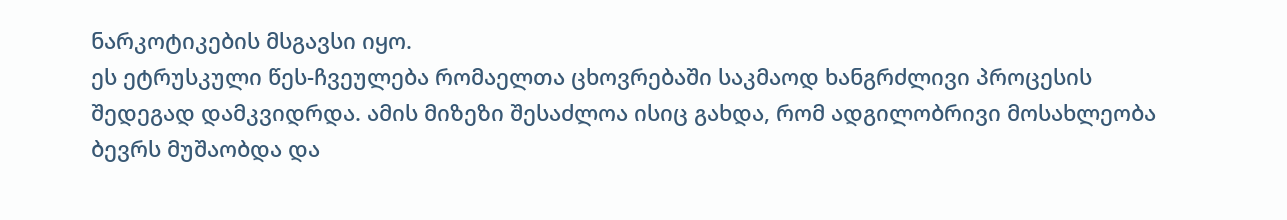ნარკოტიკების მსგავსი იყო.
ეს ეტრუსკული წეს-ჩვეულება რომაელთა ცხოვრებაში საკმაოდ ხანგრძლივი პროცესის შედეგად დამკვიდრდა. ამის მიზეზი შესაძლოა ისიც გახდა, რომ ადგილობრივი მოსახლეობა ბევრს მუშაობდა და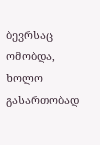ბევრსაც ომობდა, ხოლო გასართობად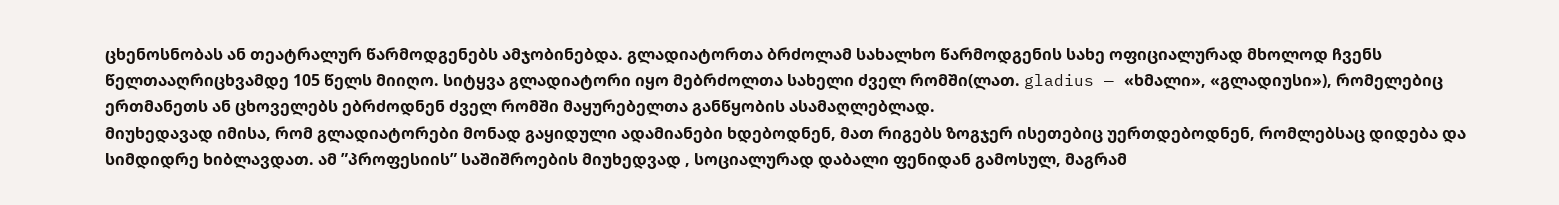ცხენოსნობას ან თეატრალურ წარმოდგენებს ამჯობინებდა. გლადიატორთა ბრძოლამ სახალხო წარმოდგენის სახე ოფიციალურად მხოლოდ ჩვენს წელთააღრიცხვამდე 105 წელს მიიღო. სიტყვა გლადიატორი იყო მებრძოლთა სახელი ძველ რომში(ლათ. gladius — «ხმალი», «გლადიუსი»), რომელებიც ერთმანეთს ან ცხოველებს ებრძოდნენ ძველ რომში მაყურებელთა განწყობის ასამაღლებლად.
მიუხედავად იმისა, რომ გლადიატორები მონად გაყიდული ადამიანები ხდებოდნენ, მათ რიგებს ზოგჯერ ისეთებიც უერთდებოდნენ, რომლებსაც დიდება და სიმდიდრე ხიბლავდათ. ამ ”პროფესიის” საშიშროების მიუხედვად , სოციალურად დაბალი ფენიდან გამოსულ, მაგრამ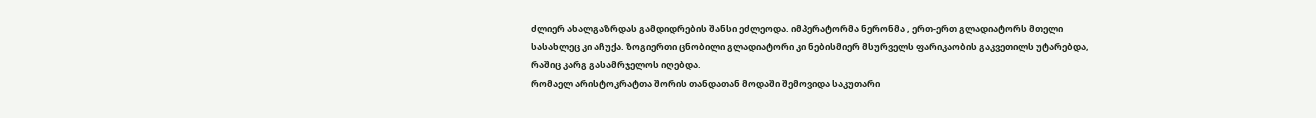ძლიერ ახალგაზრდას გამდიდრების შანსი ეძლეოდა. იმპერატორმა ნერონმა , ერთ-ერთ გლადიატორს მთელი სასახლეც კი აჩუქა. ზოგიერთი ცნობილი გლადიატორი კი ნებისმიერ მსურველს ფარიკაობის გაკვეთილს უტარებდა, რაშიც კარგ გასამრჯელოს იღებდა.
რომაელ არისტოკრატთა შორის თანდათან მოდაში შემოვიდა საკუთარი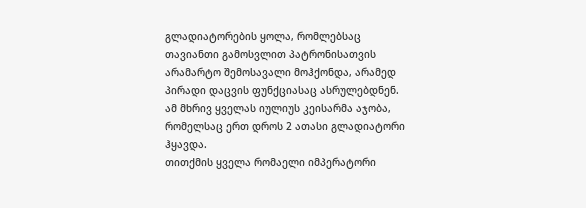გლადიატორების ყოლა, რომლებსაც თავიანთი გამოსვლით პატრონისათვის არამარტო შემოსავალი მოჰქონდა, არამედ პირადი დაცვის ფუნქციასაც ასრულებდნენ. ამ მხრივ ყველას იულიუს კეისარმა აჯობა, რომელსაც ერთ დროს 2 ათასი გლადიატორი ჰყავდა.
თითქმის ყველა რომაელი იმპერატორი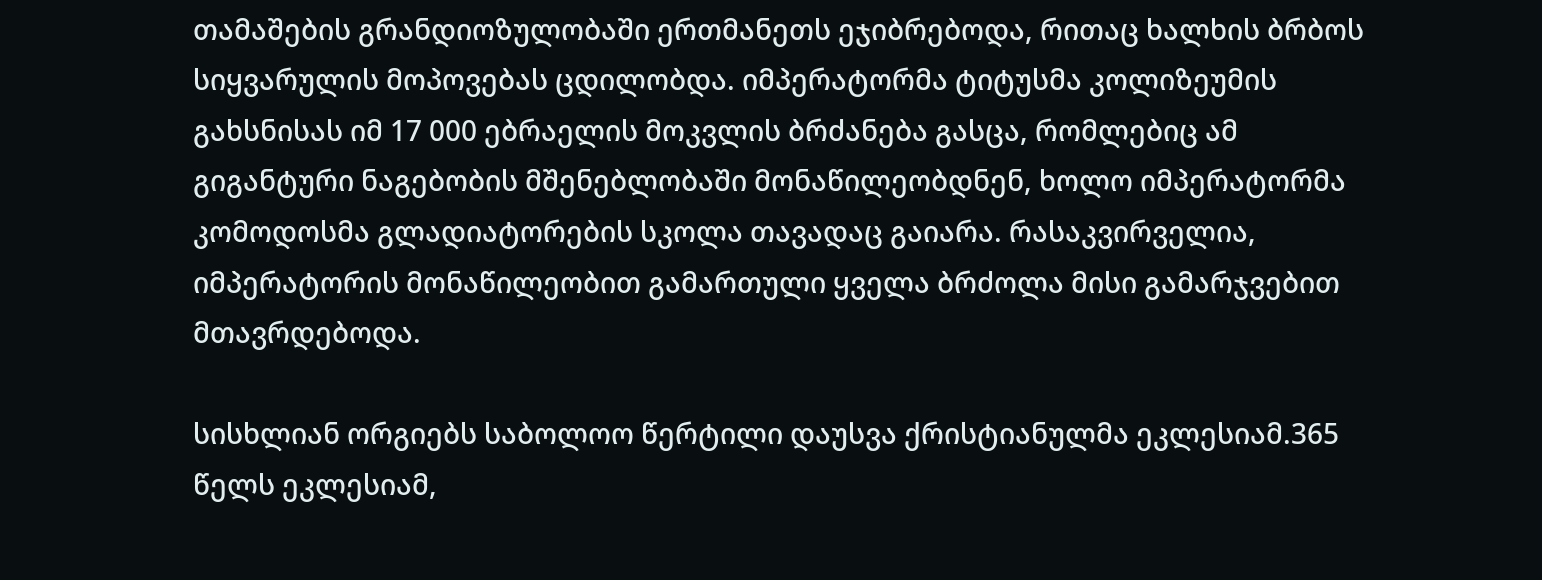თამაშების გრანდიოზულობაში ერთმანეთს ეჯიბრებოდა, რითაც ხალხის ბრბოს სიყვარულის მოპოვებას ცდილობდა. იმპერატორმა ტიტუსმა კოლიზეუმის გახსნისას იმ 17 000 ებრაელის მოკვლის ბრძანება გასცა, რომლებიც ამ გიგანტური ნაგებობის მშენებლობაში მონაწილეობდნენ, ხოლო იმპერატორმა კომოდოსმა გლადიატორების სკოლა თავადაც გაიარა. რასაკვირველია, იმპერატორის მონაწილეობით გამართული ყველა ბრძოლა მისი გამარჯვებით მთავრდებოდა.

სისხლიან ორგიებს საბოლოო წერტილი დაუსვა ქრისტიანულმა ეკლესიამ.365 წელს ეკლესიამ,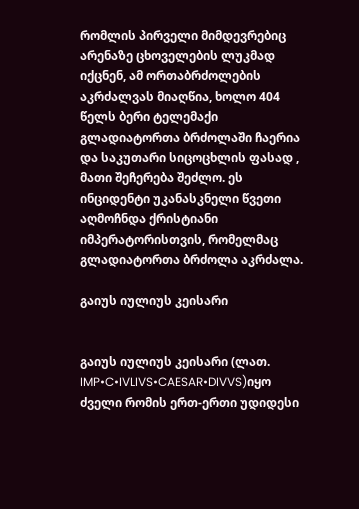რომლის პირველი მიმდევრებიც არენაზე ცხოველების ლუკმად იქცნენ, ამ ორთაბრძოლების აკრძალვას მიაღწია, ხოლო 404 წელს ბერი ტელემაქი გლადიატორთა ბრძოლაში ჩაერია და საკუთარი სიცოცხლის ფასად , მათი შეჩერება შეძლო. ეს ინციდენტი უკანასკნელი წვეთი აღმოჩნდა ქრისტიანი იმპერატორისთვის, რომელმაც გლადიატორთა ბრძოლა აკრძალა.

გაიუს იულიუს კეისარი


გაიუს იულიუს კეისარი (ლათ. IMP•C•IVLIVS•CAESAR•DIVVS)იყო ძველი რომის ერთ-ერთი უდიდესი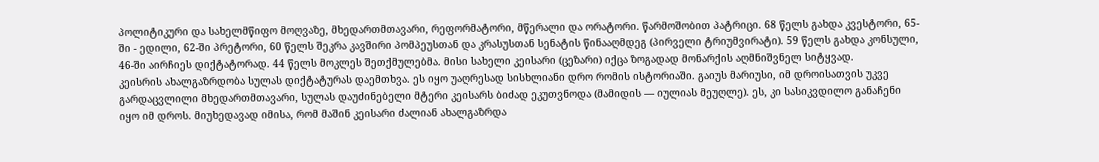პოლიტიკური და სახელმწიფო მოღვაზე, მხედართმთავარი, რეფორმატორი, მწერალი და ორატორი. წარმოშობით პატრიცი. 68 წელს გახდა კვესტორი, 65-ში - ედილი, 62-ში პრეტორი, 60 წელს შეკრა კავშირი პომპეუსთან და კრასუსთან სენატის წინააღმდეგ (პირველი ტრიუმვირატი). 59 წელს გახდა კონსული, 46-ში აირჩიეს დიქტატორად. 44 წელს მოკლეს შეთქმულებმა. მისი სახელი კეისარი (ცეზარი) იქცა ზოგადად მონარქის აღმნიშვნელ სიტყვად.
კეისრის ახალგაზრდობა სულას დიქტატურას დაემთხვა. ეს იყო უაღრესად სისხლიანი დრო რომის ისტორიაში. გაიუს მარიუსი, იმ დროისათვის უკვე გარდაცვლილი მხედართმთავარი, სულას დაუძინებელი მტერი კეისარს ბიძად ეკუთვნოდა (მამიდის — იულიას მეუღლე). ეს, კი სასიკვდილო განაჩენი იყო იმ დროს. მიუხედავად იმისა, რომ მაშინ კეისარი ძალიან ახალგაზრდა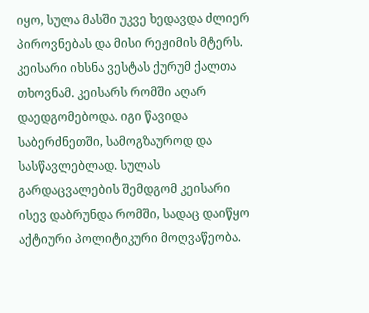იყო, სულა მასში უკვე ხედავდა ძლიერ პიროვნებას და მისი რეჟიმის მტერს. კეისარი იხსნა ვესტას ქურუმ ქალთა თხოვნამ. კეისარს რომში აღარ დაედგომებოდა. იგი წავიდა საბერძნეთში, სამოგზაუროდ და სასწავლებლად. სულას გარდაცვალების შემდგომ კეისარი ისევ დაბრუნდა რომში, სადაც დაიწყო აქტიური პოლიტიკური მოღვაწეობა.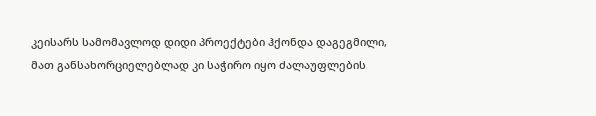კეისარს სამომავლოდ დიდი პროექტები ჰქონდა დაგეგმილი, მათ განსახორციელებლად კი საჭირო იყო ძალაუფლების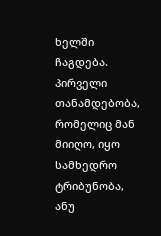ხელში ჩაგდება.
პირველი თანამდებობა, რომელიც მან მიიღო, იყო სამხედრო ტრიბუნობა, ანუ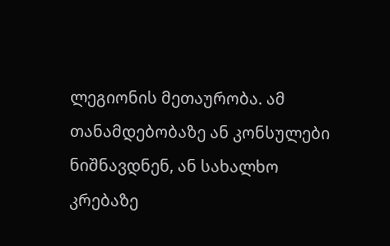ლეგიონის მეთაურობა. ამ თანამდებობაზე ან კონსულები ნიშნავდნენ, ან სახალხო კრებაზე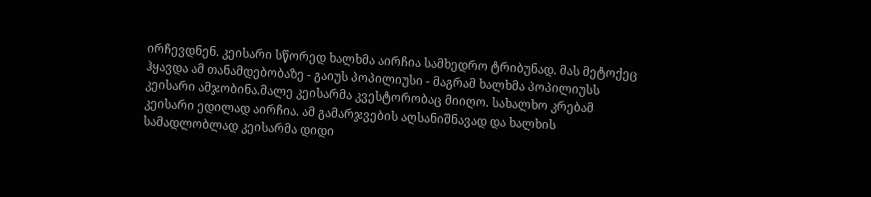ირჩევდნენ. კეისარი სწორედ ხალხმა აირჩია სამხედრო ტრიბუნად. მას მეტოქეც ჰყავდა ამ თანამდებობაზე - გაიუს პოპილიუსი - მაგრამ ხალხმა პოპილიუსს კეისარი ამჯობინა.მალე კეისარმა კვესტორობაც მიიღო. სახალხო კრებამ კეისარი ედილად აირჩია. ამ გამარჯვების აღსანიშნავად და ხალხის სამადლობლად კეისარმა დიდი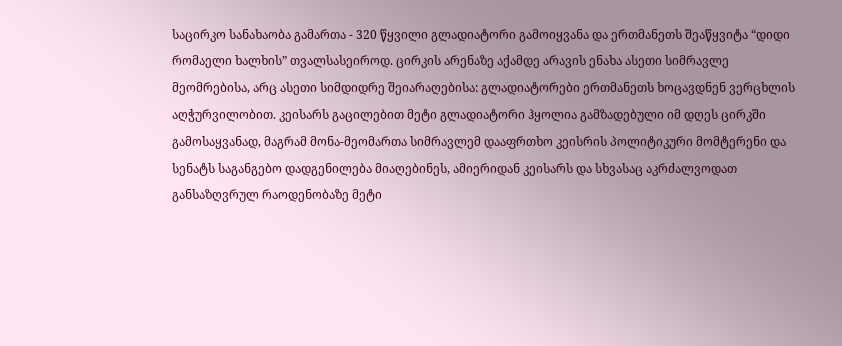საცირკო სანახაობა გამართა - 320 წყვილი გლადიატორი გამოიყვანა და ერთმანეთს შეაწყვიტა “დიდი რომაელი ხალხის” თვალსასეიროდ. ცირკის არენაზე აქამდე არავის ენახა ასეთი სიმრავლე მეომრებისა, არც ასეთი სიმდიდრე შეიარაღებისა: გლადიატორები ერთმანეთს ხოცავდნენ ვერცხლის აღჭურვილობით. კეისარს გაცილებით მეტი გლადიატორი ჰყოლია გამზადებული იმ დღეს ცირკში გამოსაყვანად, მაგრამ მონა-მეომართა სიმრავლემ დააფრთხო კეისრის პოლიტიკური მომტერენი და სენატს საგანგებო დადგენილება მიაღებინეს, ამიერიდან კეისარს და სხვასაც აკრძალვოდათ განსაზღვრულ რაოდენობაზე მეტი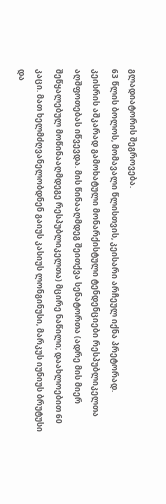გლადიატორის შეგროვება.
63 წლის ბოლოს, მომავალი წლისთვის, კეისარი არჩეულ იქნა პრეტორად.
კეისრის აშკარად გამოხატული მონარქისტული ტენდენციები რესპუბლიკელთა აღშფოთებას იწვევდა. მის წინააღმდეგ შეითქვა სენატორთა (ადრე მის მიერ შეწყალებულ მოწინააღმდეგე რესპუბლიკელთა) მცირე ნაწილი; დაახლოებით 60 კაცი. მათ ხელმძღვანელობდნენ გაიუს კასიუს ლონგინუსი, მარკუს იუნიუს ბრუტუსი და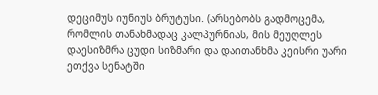დეციმუს იუნიუს ბრუტუსი. (არსებობს გადმოცემა, რომლის თანახმადაც კალპურნიას, მის მეუღლეს დაესიზმრა ცუდი სიზმარი და დაითანხმა კეისრი უარი ეთქვა სენატში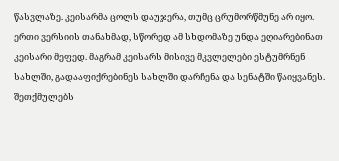წასვლაზე. კეისარმა ცოლს დაუჯერა, თუმც ცრუმორწმუნე არ იყო. ერთი ვერსიის თანახმად, სწორედ ამ სხდომაზე უნდა ეღიარებინათ კეისარი მეფედ. მაგრამ კეისარს მისივე მკვლელები ესტუმრნენ სახლში, გადააფიქრებინეს სახლში დარჩენა და სენატში წაიყვანეს. შეთქმულებს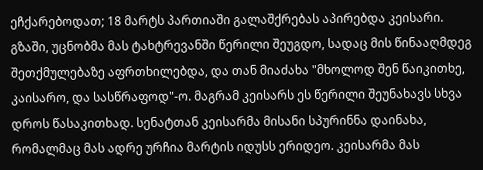ეჩქარებოდათ; 18 მარტს პართიაში გალაშქრებას აპირებდა კეისარი. გზაში, უცნობმა მას ტახტრევანში წერილი შეუგდო, სადაც მის წინააღმდეგ შეთქმულებაზე აფრთხილებდა, და თან მიაძახა "მხოლოდ შენ წაიკითხე, კაისარო, და სასწრაფოდ"-ო. მაგრამ კეისარს ეს წერილი შეუნახავს სხვა დროს წასაკითხად. სენატთან კეისარმა მისანი სპურინნა დაინახა, რომალმაც მას ადრე ურჩია მარტის იდუსს ერიდეო. კეისარმა მას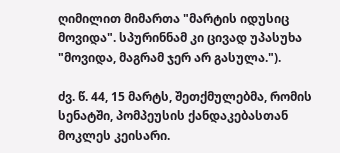ღიმილით მიმართა "მარტის იდუსიც მოვიდა". სპურინნამ კი ცივად უპასუხა "მოვიდა, მაგრამ ჯერ არ გასულა.").

ძვ. წ. 44, 15 მარტს, შეთქმულებმა, რომის სენატში, პომპეუსის ქანდაკებასთან მოკლეს კეისარი.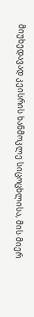მიუხედავად კეისრის ხანმოკლე სიცოცხლისა, მის მიერ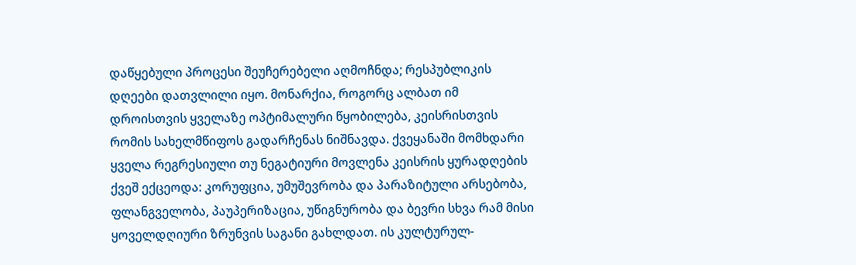დაწყებული პროცესი შეუჩერებელი აღმოჩნდა; რესპუბლიკის დღეები დათვლილი იყო. მონარქია, როგორც ალბათ იმ დროისთვის ყველაზე ოპტიმალური წყობილება, კეისრისთვის რომის სახელმწიფოს გადარჩენას ნიშნავდა. ქვეყანაში მომხდარი ყველა რეგრესიული თუ ნეგატიური მოვლენა კეისრის ყურადღების ქვეშ ექცეოდა: კორუფცია, უმუშევრობა და პარაზიტული არსებობა, ფლანგველობა, პაუპერიზაცია, უწიგნურობა და ბევრი სხვა რამ მისი ყოველდღიური ზრუნვის საგანი გახლდათ. ის კულტურულ-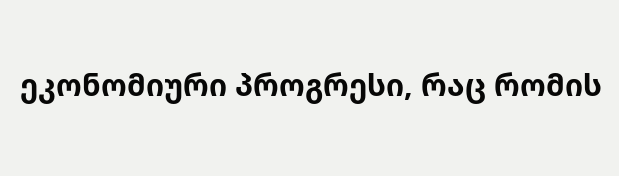ეკონომიური პროგრესი, რაც რომის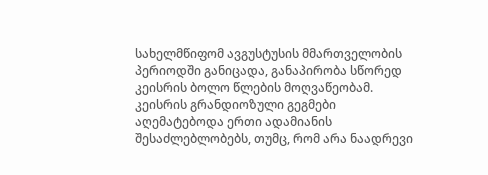სახელმწიფომ ავგუსტუსის მმართველობის პერიოდში განიცადა, განაპირობა სწორედ კეისრის ბოლო წლების მოღვაწეობამ. კეისრის გრანდიოზული გეგმები აღემატებოდა ერთი ადამიანის შესაძლებლობებს, თუმც, რომ არა ნაადრევი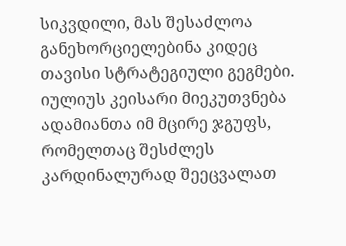სიკვდილი, მას შესაძლოა განეხორციელებინა კიდეც თავისი სტრატეგიული გეგმები. იულიუს კეისარი მიეკუთვნება ადამიანთა იმ მცირე ჯგუფს, რომელთაც შესძლეს კარდინალურად შეეცვალათ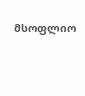მსოფლიო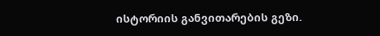ისტორიის განვითარების გეზი.